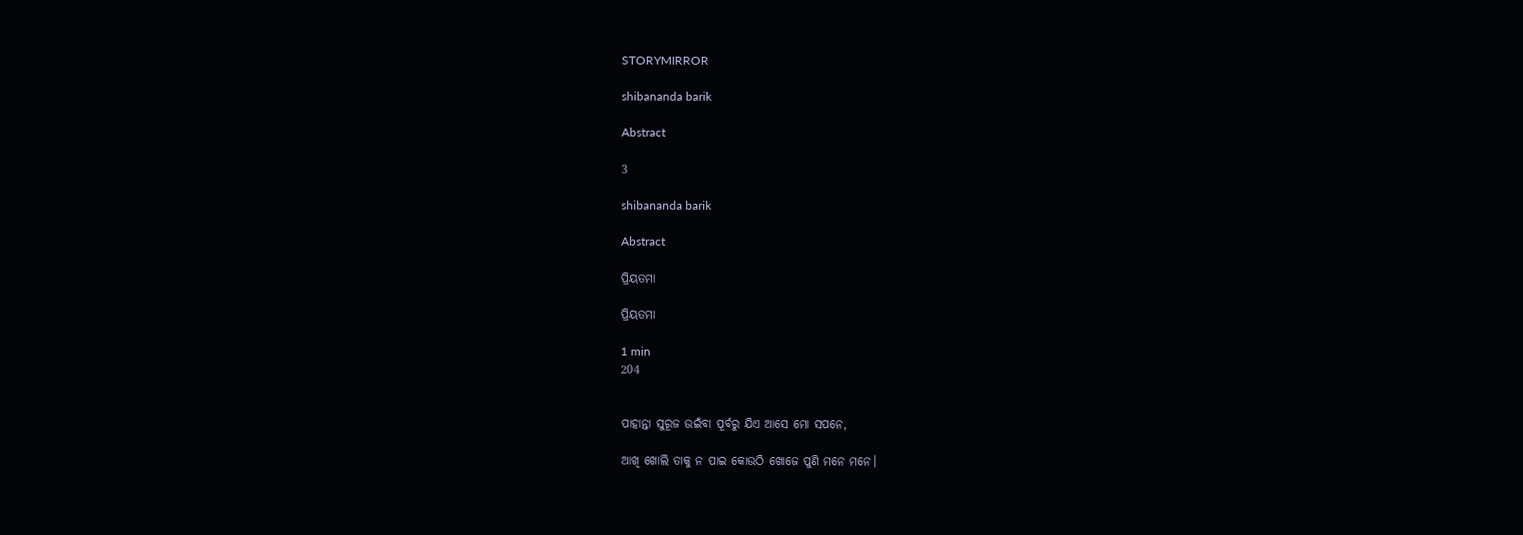STORYMIRROR

shibananda barik

Abstract

3

shibananda barik

Abstract

ପ୍ରିୟତମା

ପ୍ରିୟତମା

1 min
204


ପାହାନ୍ତା ସୁରୂଜ ଉଇଁବା ପୂର୍ବରୁ ଯିଏ ଆସେ ମୋ ସପନେ,

ଆଖି ଖୋଲି ତାକୁ ନ ପାଇ କୋଉଠି ଖୋଜେ ପୁଣି ମନେ ମନେ।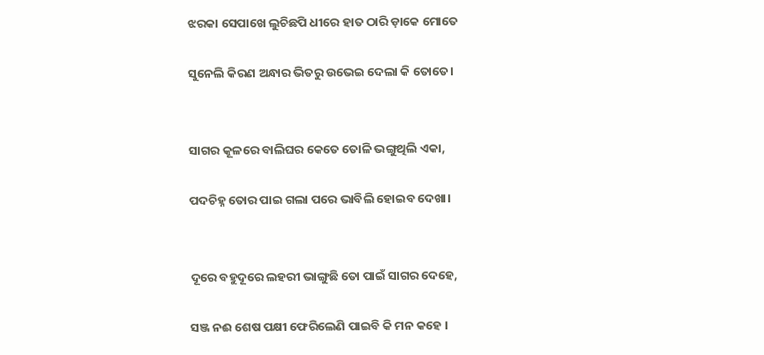ଝରକା ସେପାଖେ ଲୁଚିଛପି ଧୀରେ ହାତ ଠାରି ଡ଼ାକେ ମୋତେ

ସୁନେଲି କିରଣ ଅନ୍ଧାର ଭିତରୁ ଉଭେଇ ଦେଲା କି ତୋତେ।


ସାଗର କୂଳରେ ବାଲିଘର କେତେ ତୋଳି ଭଙ୍ଗୁଥିଲି ଏକା,

ପଦଚିହ୍ନ ତୋର ପାଇ ଗଲା ପରେ ଭାବିଲି ହୋଇବ ଦେଖା।


ଦୂରେ ବହୁଦୂରେ ଲହରୀ ଭାଙ୍ଗୁଛି ତୋ ପାଇଁ ସାଗର ଦେହେ,

ସଞ୍ଜ ନଈ ଶେଷ ପକ୍ଷୀ ଫେରିଲେଣି ପାଇବି କି ମନ କହେ ।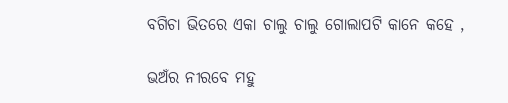ବଗିଚା ଭିତରେ ଏକା ଚାଲୁ ଚାଲୁ ଗୋଲାପଟି କାନେ କହେ ,

ଭଅଁର ନୀରବେ ମହୁ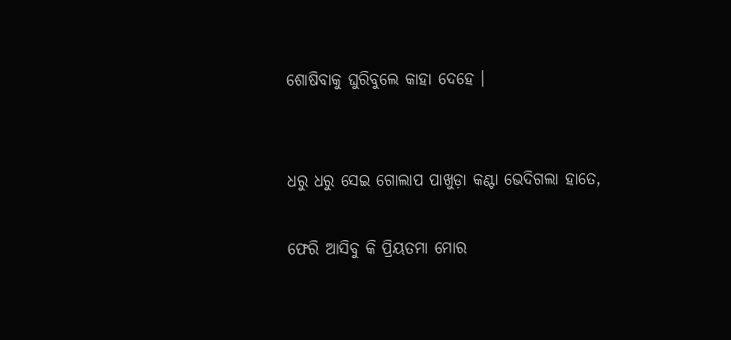ଶୋଷିବାକୁ ଘୁରିବୁଲେ କାହା ଦେହେ ।


ଧରୁ ଧରୁ ସେଇ ଗୋଲାପ ପାଖୁଡ଼ା କଣ୍ଟା ଭେଦିଗଲା ହାତେ,

ଫେରି ଆସିବୁ କି ପ୍ରିୟତମା ମୋର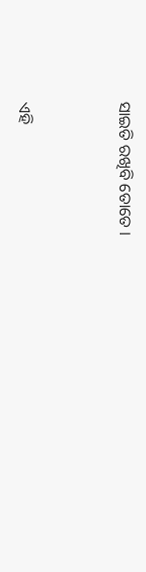ସାଇତି ରଖିବି ତୋତେ ।




ଏହି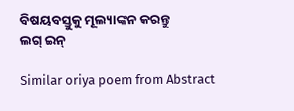ବିଷୟବସ୍ତୁକୁ ମୂଲ୍ୟାଙ୍କନ କରନ୍ତୁ
ଲଗ୍ ଇନ୍

Similar oriya poem from Abstract